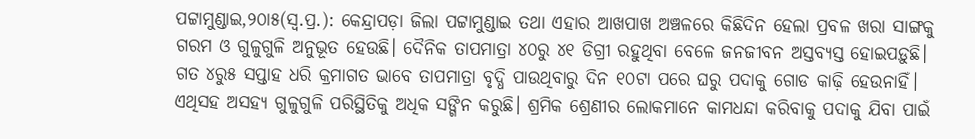ପଟ୍ଟାମୁଣ୍ଡାଇ,୨୦ା୫(ସ୍ବ.ପ୍ର.): କେନ୍ଦ୍ରାପଡ଼ା ଜିଲା ପଟ୍ଟାମୁଣ୍ଡାଇ ତଥା ଏହାର ଆଖପାଖ ଅଞ୍ଚଳରେ କିଛିଦିନ ହେଲା ପ୍ରବଳ ଖରା ସାଙ୍ଗକୁ ଗରମ ଓ ଗୁଳୁଗୁଳି ଅନୁଭୂତ ହେଉଛି। ଦୈନିକ ତାପମାତ୍ରା ୪୦ରୁ ୪୧ ଡିଗ୍ରୀ ରହୁଥିବା ବେଳେ ଜନଜୀବନ ଅସ୍ତବ୍ୟସ୍ତ ହୋଇପଡ଼ୁଛି। ଗତ ୪ରୁ୫ ସପ୍ତାହ ଧରି କ୍ରମାଗତ ଭାବେ ତାପମାତ୍ରା ବୃଦ୍ଧି ପାଉଥିବାରୁ ଦିନ ୧୦ଟା ପରେ ଘରୁ ପଦାକୁ ଗୋଡ କାଢ଼ି ହେଉନାହିଁ। ଏଥିସହ ଅସହ୍ୟ ଗୁଳୁଗୁଳି ପରିସ୍ଥିତିକୁ ଅଧିକ ସଙ୍ଗିନ କରୁଛି। ଶ୍ରମିକ ଶ୍ରେଣୀର ଲୋକମାନେ କାମଧନ୍ଦା କରିବାକୁ ପଦାକୁ ଯିବା ପାଇଁ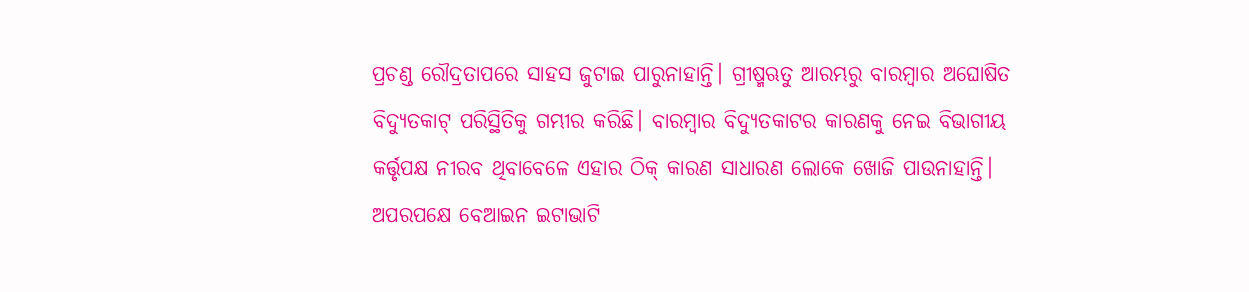ପ୍ରଚଣ୍ଡ ରୌଦ୍ରତାପରେ ସାହସ ଜୁଟାଇ ପାରୁନାହାନ୍ତି। ଗ୍ରୀଷ୍ମଋତୁ ଆରମ୍ଭରୁ ବାରମ୍ବାର ଅଘୋଷିତ ବିଦ୍ୟୁତକାଟ୍ ପରିସ୍ଥିତିକୁ ଗମ୍ଭୀର କରିଛି। ବାରମ୍ବାର ବିଦ୍ୟୁତକାଟର କାରଣକୁ ନେଇ ବିଭାଗୀୟ କର୍ତ୍ତୃପକ୍ଷ ନୀରବ ଥିବାବେଳେ ଏହାର ଠିକ୍ କାରଣ ସାଧାରଣ ଲୋକେ ଖୋଜି ପାଉନାହାନ୍ତି। ଅପରପକ୍ଷେ ବେଆଇନ ଇଟାଭାଟି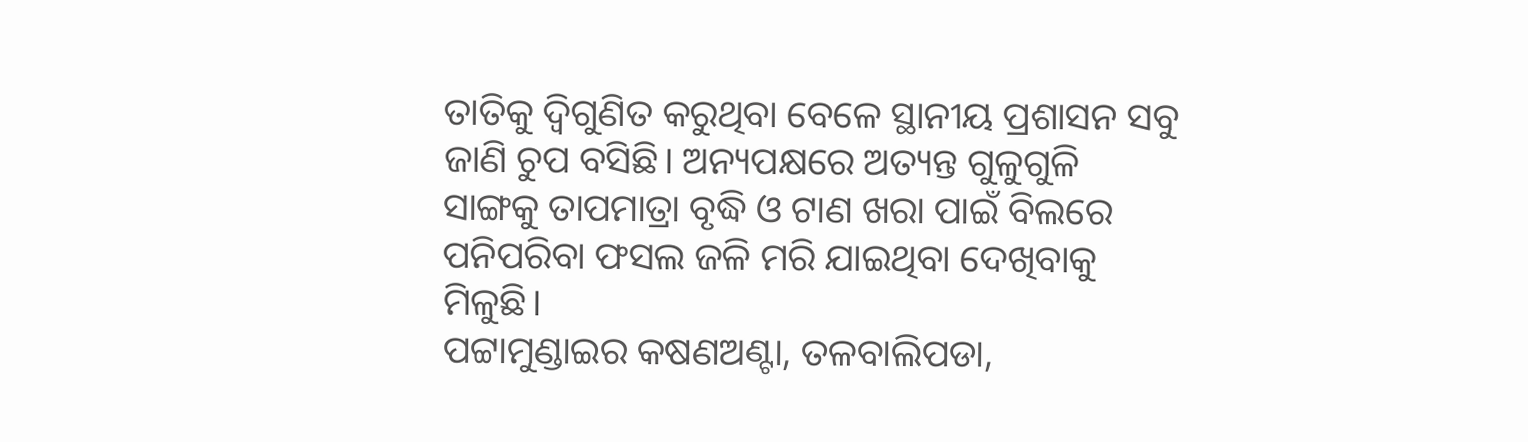ତାତିକୁ ଦ୍ୱିଗୁଣିତ କରୁଥିବା ବେଳେ ସ୍ଥାନୀୟ ପ୍ରଶାସନ ସବୁ ଜାଣି ଚୁପ ବସିଛି। ଅନ୍ୟପକ୍ଷରେ ଅତ୍ୟନ୍ତ ଗୁଳୁଗୁଳି ସାଙ୍ଗକୁ ତାପମାତ୍ରା ବୃଦ୍ଧି ଓ ଟାଣ ଖରା ପାଇଁ ବିଲରେ ପନିପରିବା ଫସଲ ଜଳି ମରି ଯାଇଥିବା ଦେଖିବାକୁ ମିଳୁଛି।
ପଟ୍ଟାମୁଣ୍ଡାଇର କଷଣଅଣ୍ଟା, ତଳବାଲିପଡା,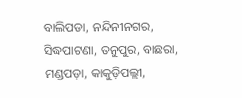ବାଲିପଡା, ନନ୍ଦିନୀନଗର, ସିଦ୍ଧପାଟଣା, ତନୁପୁର, ବାଛରା, ମଣ୍ଡପଡ଼ା, କାକୁଡ଼ିପଲ୍ଲୀ,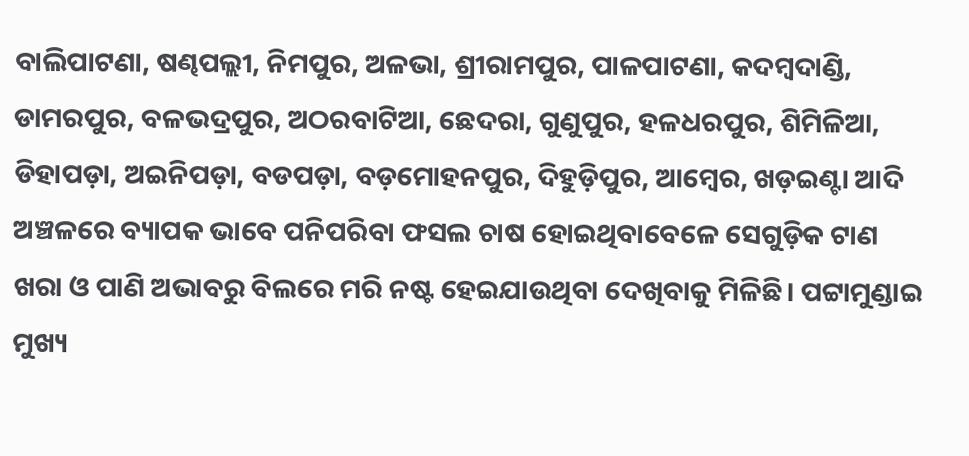ବାଲିପାଟଣା, ଷଣ୍ଢପଲ୍ଲୀ, ନିମପୁର, ଅଳଭା, ଶ୍ରୀରାମପୁର, ପାଳପାଟଣା, କଦମ୍ବଦାଣ୍ଡି, ଡାମରପୁର, ବଳଭଦ୍ରପୁର, ଅଠରବାଟିଆ, ଛେଦରା, ଗୁଣୁପୁର, ହଳଧରପୁର, ଶିମିଳିଆ, ଡିହାପଡ଼ା, ଅଇନିପଡ଼ା, ବଡପଡ଼ା, ବଡ଼ମୋହନପୁର, ଦିହୁଡ଼ିପୁର, ଆମ୍ବେର, ଖଡ଼ଇଣ୍ଟା ଆଦି ଅଞ୍ଚଳରେ ବ୍ୟାପକ ଭାବେ ପନିପରିବା ଫସଲ ଚାଷ ହୋଇଥିବାବେଳେ ସେଗୁଡ଼ିକ ଟାଣ ଖରା ଓ ପାଣି ଅଭାବରୁ ବିଲରେ ମରି ନଷ୍ଟ ହେଇଯାଉଥିବା ଦେଖିବାକୁ ମିଳିଛି। ପଟ୍ଟାମୁଣ୍ଡାଇ ମୁଖ୍ୟ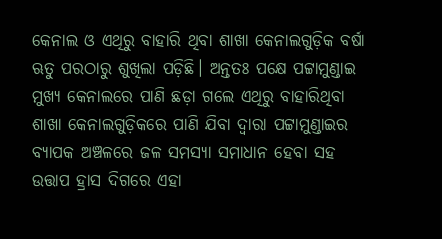କେନାଲ ଓ ଏଥିରୁ ବାହାରି ଥିବା ଶାଖା କେନାଲଗୁଡ଼ିକ ବର୍ଷା ଋତୁ ପରଠାରୁ ଶୁଖିଲା ପଡ଼ିଛି। ଅନ୍ତତଃ ପକ୍ଷେ ପଟ୍ଟାମୁଣ୍ଡାଇ ମୁଖ୍ୟ କେନାଲରେ ପାଣି ଛଡ଼ା ଗଲେ ଏଥିରୁ ବାହାରିଥିବା ଶାଖା କେନାଲଗୁଡ଼ିକରେ ପାଣି ଯିବା ଦ୍ୱାରା ପଟ୍ଟାମୁଣ୍ଡାଇର ବ୍ୟାପକ ଅଞ୍ଚଳରେ ଜଳ ସମସ୍ୟା ସମାଧାନ ହେବା ସହ ଉତ୍ତାପ ହ୍ରାସ ଦିଗରେ ଏହା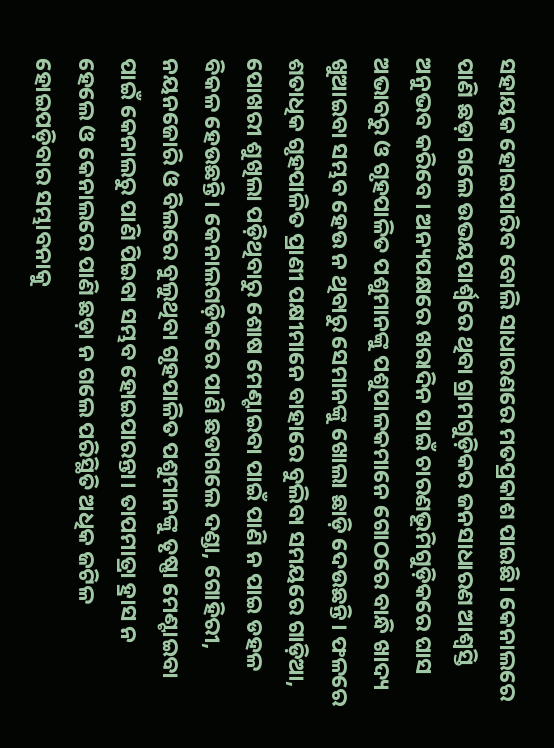ସହାୟକ ହୋଇପାରିବ ବୋଲି ସାଧାରଣରେ ମତପ୍ରକାଶ ପାଇଛି। କେନାଲରେ ପାଣି ଛଡ଼ା ଗଲେ ଉଭୟପାର୍ଶ୍ୱରେ ଥିବା ଗ୍ରାମଗୁଡ଼ିକର ଜନସାଧାରଣ ଆଶ୍ୱସ୍ତି ଅନୁଭବ କରିବେ। ଅନ୍ୟପକ୍ଷରେ ଖରାଦିନ ପାଇଁ ଚାରଣଭୂମିଗୁଡ଼ିକରେ ଘାସ ଅଭାବରୁ ଓ ଗୃହପାଳିତ ପଶୁମାନଙ୍କୁ ପଶୁପାଳକମାନେ ଗୋଠରେ ବାନ୍ଧି ଖାଦ୍ୟ ଖୁଆଇବା ସମ୍ଭବ ହେଉ ନ ଥିବାରୁ ସେମାନଙ୍କୁ ଖୋଲା ଛାଡ଼ି ଦେଉଛନ୍ତି। ଫଳରେ ଶତାଧିକ ଗୃହପାଳିତ ପ୍ରାଣୀ ପକ୍ଷୀମାନେ ବାହାରେ ବୁଲିବା ସମୟରେ ଗାଡ଼ିଆ, ପୋଖରୀ ଶୁଖିଲା ପଡ଼ିଥିବାରୁ ଶୋଷ ମେଣ୍ଟାଇବା ପାଇଁ ପାଣି ନ ପାଇ ଡହଳ ବିକଳ ହେଉଛନ୍ତି। କେନାଲଗଡ଼ିକରେ ପାଣି ଛଡାଗଲେ ଦଣ୍ଡା, ଗୋହିରୀ, ନୟନଜୋରି ଓ ବିଲରେ ବୁଲୁଥିବା ଗୃହପାଳିତ ପଶୁମାନଙ୍କୁ ତୃଷ୍ଣା ମେଣ୍ଟାଇବା ପାଇଁ କେନାଲରୁ ପାଣି ପିଇବା ସମ୍ଭବ ହୋଇପାରନ୍ତା। ତାପମାତ୍ରା ହ୍ରାସ ନ ହେଲେ ଓ କେନାଲରେ ପାଣି ଛଡ଼ା ନ ଗଲେ ପରିସ୍ଥିତି ଅଧିକ ଜଟିଳ ହୋଇପଡ଼ିବାର ସମ୍ଭାବନାକୁ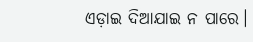ଏଡ଼ାଇ ଦିଆଯାଇ ନ ପାରେ।